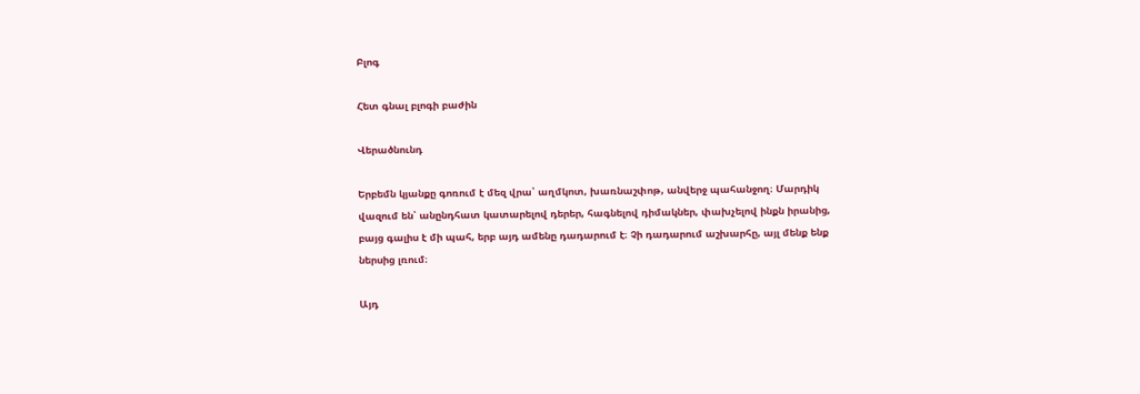Բլոգ

Հետ գնալ բլոգի բաժին

Վերածնունդ

Երբեմն կյանքը գոռում է մեզ վրա՝ աղմկոտ, խառնաշփոթ, անվերջ պահանջող։ Մարդիկ վազում են՝ անընդհատ կատարելով դերեր, հագնելով դիմակներ, փախչելով ինքն իրանից, բայց գալիս է մի պահ, երբ այդ ամենը դադարում է։ Չի դադարում աշխարհը, այլ մենք ենք ներսից լռում։

Այդ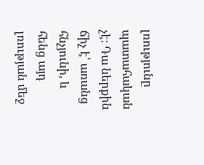լռությունը պատահական չէ։ Դա ներքին ճիչ է՝ առանց հնչյունի, և հենց այդ լռության մեջ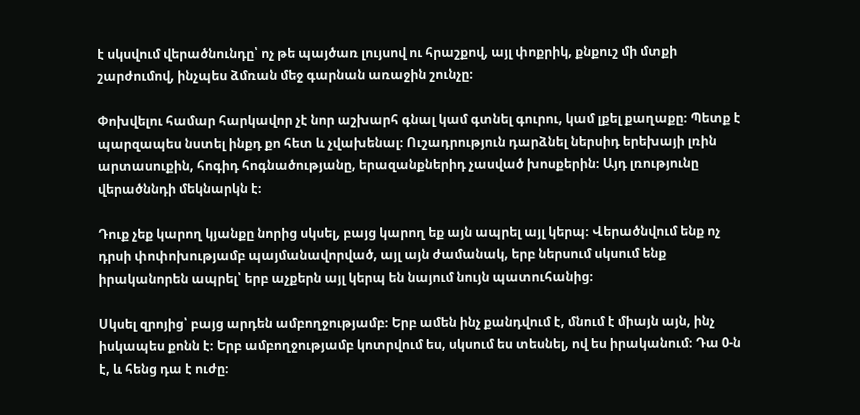է սկսվում վերածնունդը՝ ոչ թե պայծառ լույսով ու հրաշքով, այլ փոքրիկ, քնքուշ մի մտքի շարժումով, ինչպես ձմռան մեջ գարնան առաջին շունչը։

Փոխվելու համար հարկավոր չէ նոր աշխարհ գնալ կամ գտնել գուրու, կամ լքել քաղաքը։ Պետք է պարզապես նստել ինքդ քո հետ և չվախենալ։ Ուշադրություն դարձնել ներսիդ երեխայի լռին արտասուքին, հոգիդ հոգնածությանը, երազանքներիդ չասված խոսքերին։ Այդ լռությունը վերածննդի մեկնարկն է։

Դուք չեք կարող կյանքը նորից սկսել, բայց կարող եք այն ապրել այլ կերպ։ Վերածնվում ենք ոչ դրսի փոփոխությամբ պայմանավորված, այլ այն ժամանակ, երբ ներսում սկսում ենք իրականորեն ապրել՝ երբ աչքերն այլ կերպ են նայում նույն պատուհանից։

Սկսել զրոյից՝ բայց արդեն ամբողջությամբ։ Երբ ամեն ինչ քանդվում է, մնում է միայն այն, ինչ իսկապես քոնն է։ Երբ ամբողջությամբ կոտրվում ես, սկսում ես տեսնել, ով ես իրականում։ Դա 0-ն է, և հենց դա է ուժը։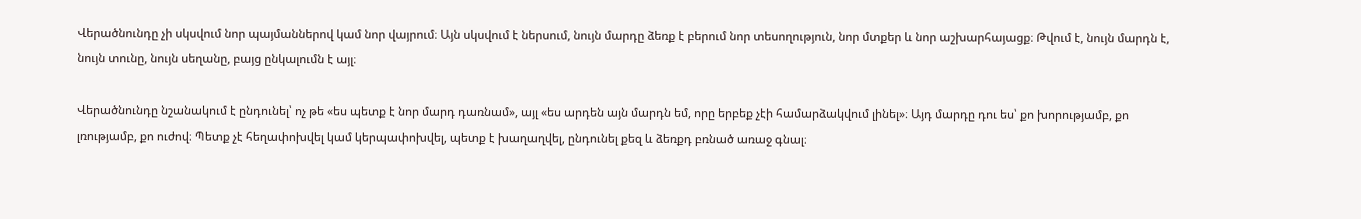Վերածնունդը չի սկսվում նոր պայմաններով կամ նոր վայրում։ Այն սկսվում է ներսում, նույն մարդը ձեռք է բերում նոր տեսողություն, նոր մտքեր և նոր աշխարհայացք։ Թվում է, նույն մարդն է, նույն տունը, նույն սեղանը, բայց ընկալումն է այլ։

Վերածնունդը նշանակում է ընդունել՝ ոչ թե «ես պետք է նոր մարդ դառնամ», այլ «ես արդեն այն մարդն եմ, որը երբեք չէի համարձակվում լինել»։ Այդ մարդը դու ես՝ քո խորությամբ, քո լռությամբ, քո ուժով։ Պետք չէ հեղափոխվել կամ կերպափոխվել, պետք է խաղաղվել, ընդունել քեզ և ձեռքդ բռնած առաջ գնալ։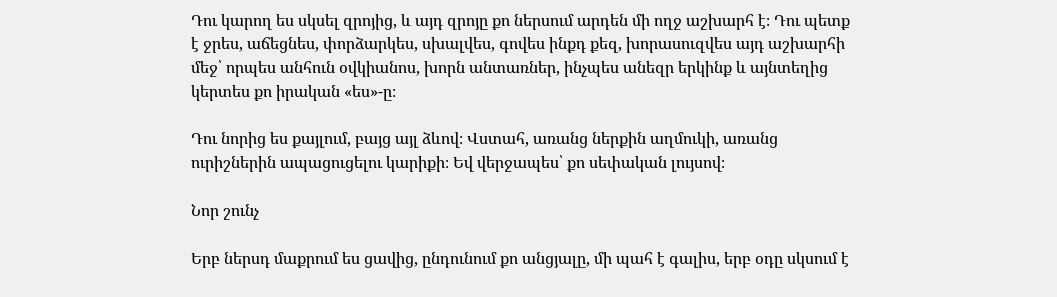Դու կարող ես սկսել զրոյից, և այդ զրոյը քո ներսում արդեն մի ողջ աշխարհ է։ Դու պետք է ջրես, աճեցնես, փորձարկես, սխալվես, գովես ինքդ քեզ, խորասուզվես այդ աշխարհի մեջ՝ որպես անհուն օվկիանոս, խորն անտառներ, ինչպես անեզր երկինք և այնտեղից կերտես քո իրական «ես»-ը։

Դու նորից ես քայլում, բայց այլ ձևով։ Վստահ, առանց ներքին աղմուկի, առանց ուրիշներին ապացուցելու կարիքի։ Եվ վերջապես՝ քո սեփական լույսով։

Նոր շունչ

Երբ ներսդ մաքրում ես ցավից, ընդունում քո անցյալը, մի պահ է գալիս, երբ օդը սկսում է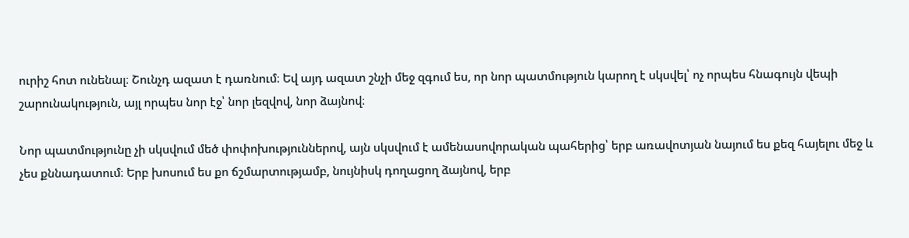ուրիշ հոտ ունենալ։ Շունչդ ազատ է դառնում։ Եվ այդ ազատ շնչի մեջ զգում ես, որ նոր պատմություն կարող է սկսվել՝ ոչ որպես հնագույն վեպի շարունակություն, այլ որպես նոր էջ՝ նոր լեզվով, նոր ձայնով։

Նոր պատմությունը չի սկսվում մեծ փոփոխություններով, այն սկսվում է ամենասովորական պահերից՝ երբ առավոտյան նայում ես քեզ հայելու մեջ և չես քննադատում։ Երբ խոսում ես քո ճշմարտությամբ, նույնիսկ դողացող ձայնով, երբ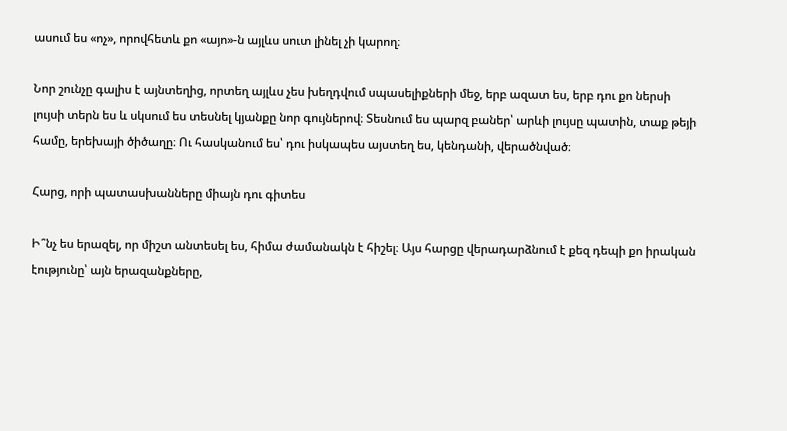ասում ես «ոչ», որովհետև քո «այո»-ն այլևս սուտ լինել չի կարող։

Նոր շունչը գալիս է այնտեղից, որտեղ այլևս չես խեղդվում սպասելիքների մեջ, երբ ազատ ես, երբ դու քո ներսի լույսի տերն ես և սկսում ես տեսնել կյանքը նոր գույներով։ Տեսնում ես պարզ բաներ՝ արևի լույսը պատին, տաք թեյի համը, երեխայի ծիծաղը։ Ու հասկանում ես՝ դու իսկապես այստեղ ես, կենդանի, վերածնված։

Հարց, որի պատասխանները միայն դու գիտես

Ի՞նչ ես երազել, որ միշտ անտեսել ես, հիմա ժամանակն է հիշել։ Այս հարցը վերադարձնում է քեզ դեպի քո իրական էությունը՝ այն երազանքները,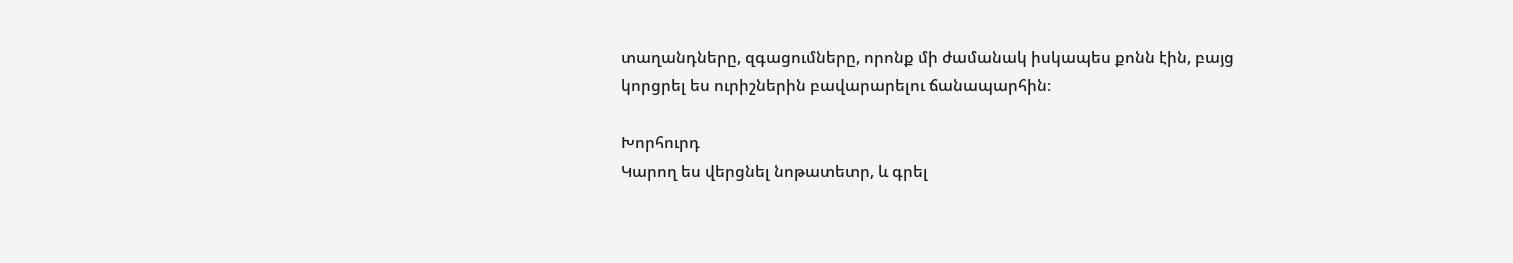տաղանդները, զգացումները, որոնք մի ժամանակ իսկապես քոնն էին, բայց կորցրել ես ուրիշներին բավարարելու ճանապարհին։

Խորհուրդ
Կարող ես վերցնել նոթատետր, և գրել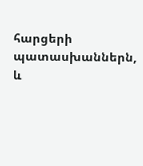հարցերի պատասխաններն, և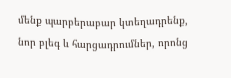մենք պարբերաբար կտեղադրենք, նոր բլեգ և հարցադրումներ, որոնց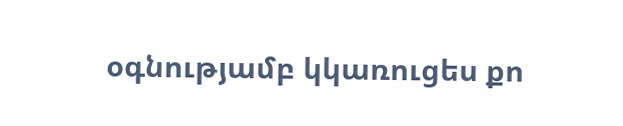օգնությամբ կկառուցես քո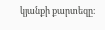կյանքի քարտեզը։